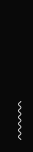〰〰〰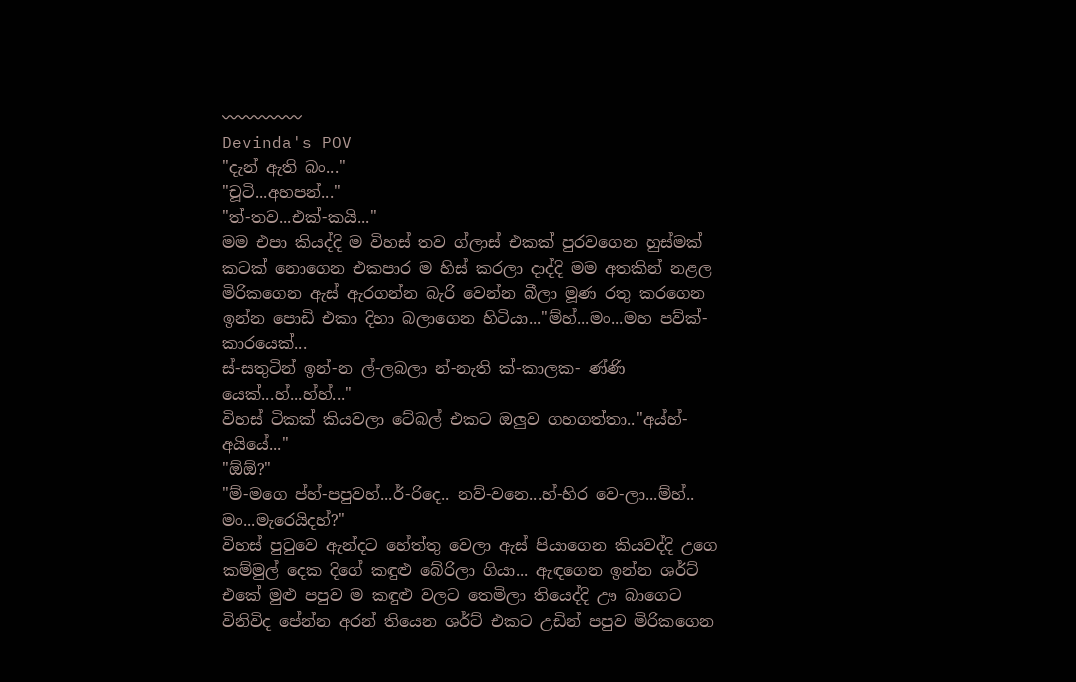〰〰〰〰〰
Devinda's POV
"දැන් ඇති බං..."
"චූටි...අහපන්..."
"ත්-තව...එක්-කයි..."
මම එපා කියද්දි ම විහස් තව ග්ලාස් එකක් පුරවගෙන හුස්මක් කටක් නොගෙන එකපාර ම හිස් කරලා දාද්දි මම අතකින් නළල මිරිකගෙන ඇස් ඇරගන්න බැරි වෙන්න බීලා මූණ රතු කරගෙන ඉන්න පොඩි එකා දිහා බලාගෙන හිටියා..."ම්හ්...මං...මහ පව්ක්-කාරයෙක්...
ස්-සතුටින් ඉන්-න ල්-ලබලා න්-නැති ක්-කාලක- ණ්ණි යෙක්...හ්...හ්හ්..."
විහස් ටිකක් කියවලා ටේබල් එකට ඔලුව ගහගත්තා.."අය්හ්-අයියේ..."
"ඕඕ?"
"ම්-මගෙ ප්හ්-පපුවහ්...ර්-රිදෙ.. නව්-වනෙ...හ්-හිර වෙ-ලා...ම්හ්.. මං...මැරෙයිදහ්?"
විහස් පුටුවෙ ඇන්දට හේත්තු වෙලා ඇස් පියාගෙන කියවද්දි උගෙ කම්මුල් දෙක දිගේ කඳුළු බේරිලා ගියා... ඇඳගෙන ඉන්න ශර්ට් එකේ මුළු පපුව ම කඳුළු වලට තෙමිලා තියෙද්දි ඌ බාගෙට විනිවිද පේන්න අරන් තියෙන ශර්ට් එකට උඩින් පපුව මිරිකගෙන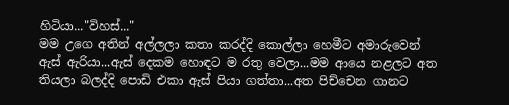හිටියා..."විහස්..."
මම උගෙ අතින් අල්ලලා කතා කරද්දි කොල්ලා හෙමීට අමාරුවෙන් ඇස් ඇරියා...ඇස් දෙකම හොඳට ම රතු වෙලා...මම ආයෙ නළලට අත තියලා බලද්දි පොඩි එකා ඇස් පියා ගත්තා...අත පිච්චෙන ගානට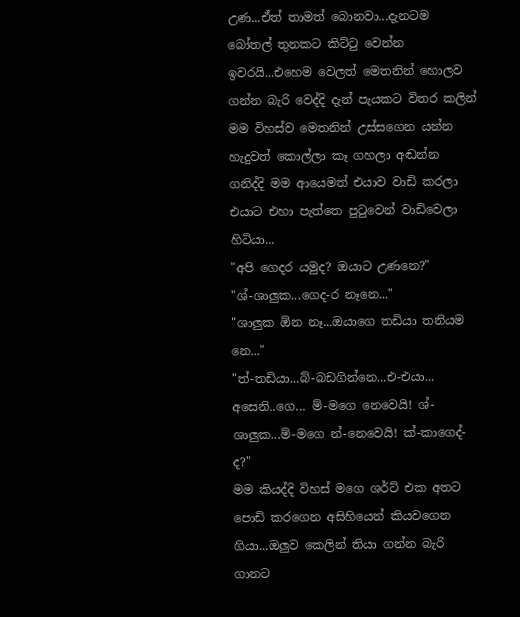උණ...ඒත් තාමත් බොනවා...දැනටම බෝතල් තුනකට කිට්ටු වෙන්න ඉවරයි...එහෙම වෙලත් මෙතනින් හොලව ගන්න බැරි වෙද්දි දැන් පැයකට විතර කලින් මම විහස්ව මෙතනින් උස්සගෙන යන්න හැදුවත් කොල්ලා කෑ ගහලා අඬන්න ගනිද්දි මම ආයෙමත් එයාව වාඩි කරලා එයාට එහා පැත්තෙ පුටුවෙන් වාඩිවෙලා හිටියා...
"අපි ගෙදර යමුද? ඔයාට උණනෙ?"
"ශ්-ශාලුක...ගෙද-ර නෑනෙ..."
"ශාලුක ඕන නෑ...ඔයාගෙ තඩියා තනියම නෙ..."
"ත්-තඩියා...බ්-බඩගින්නෙ...එ-එයා... අසෙනි..ගෙ... ම්-මගෙ නෙවෙයි! ශ්-ශාලුක...ම්-මගෙ න්-නෙවෙයි! ක්-කාගෙද්-ද?"
මම කියද්දි විහස් මගෙ ශර්ට් එක අතට පොඩි කරගෙන අසිහියෙන් කියවගෙන ගියා...ඔලුව කෙලින් තියා ගන්න බැරි ගානට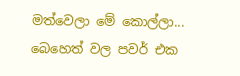මත්වෙලා මේ කොල්ලා... බෙහෙත් වල පවර් එක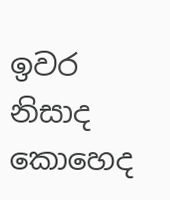ඉවර නිසාද කොහෙද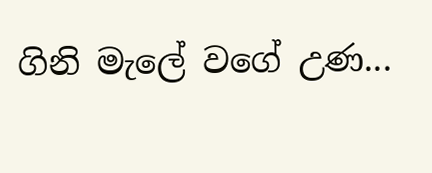ගිනි මැලේ වගේ උණ...